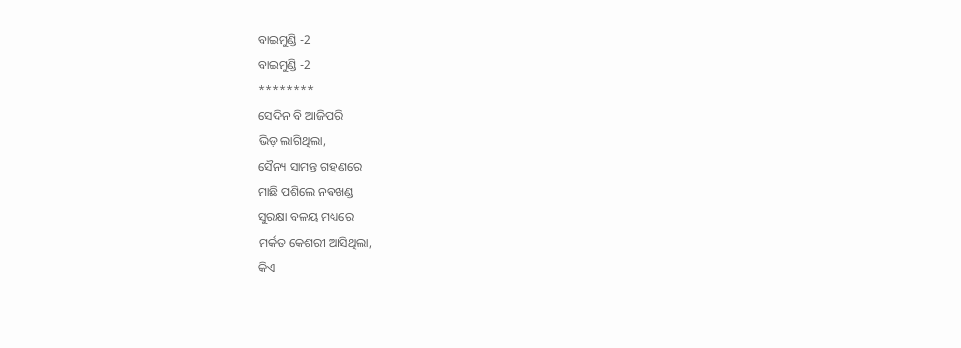ବାଇମୁଣ୍ଡି -2
ବାଇମୁଣ୍ଡି -2
********
ସେଦିନ ବି ଆଜିପରି
ଭିଡ଼ ଲାଗିଥିଲା,
ସୈନ୍ୟ ସାମନ୍ତ ଗହଣରେ
ମାଛି ପଶିଲେ ନଵଖଣ୍ଡ
ସୁରକ୍ଷା ବଳୟ ମଧ୍ୟରେ
ମର୍କତ କେଶରୀ ଆସିଥିଲା,
କିଏ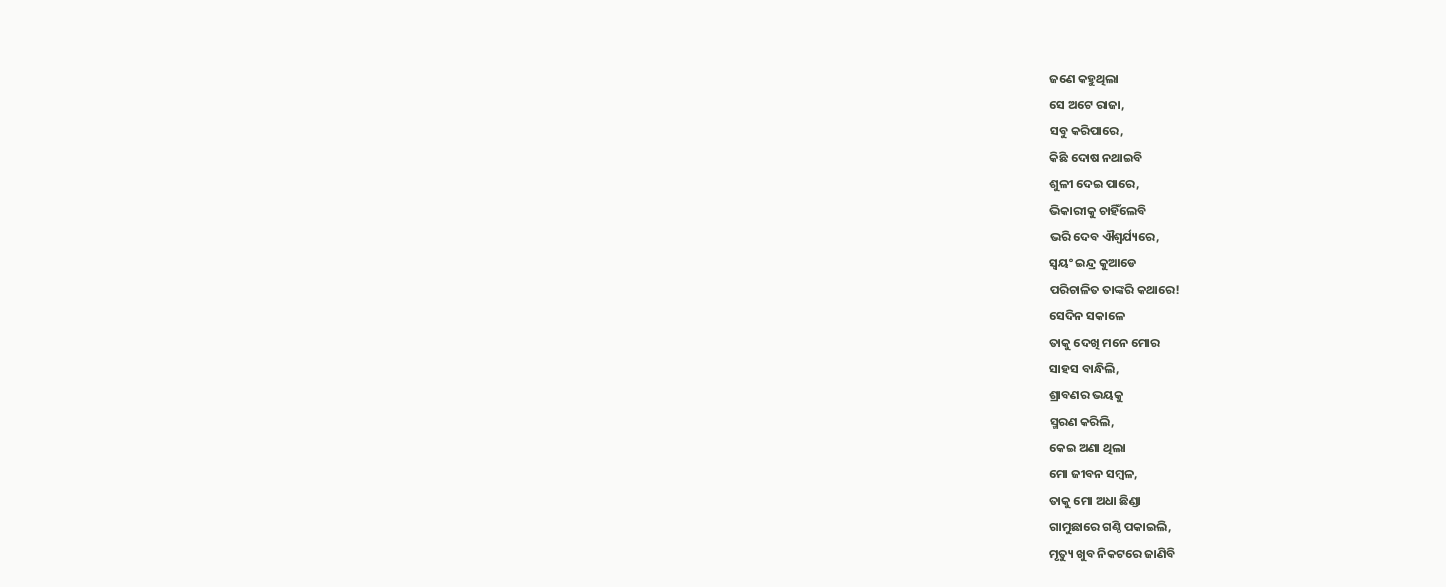ଜଣେ କହୁଥିଲା
ସେ ଅଟେ ରାଜା,
ସବୁ କରିପାରେ,
କିଛି ଦୋଷ ନଥାଇବି
ଶୁଳୀ ଦେଇ ପାରେ,
ଭିକାରୀକୁ ଚାହିଁଲେବି
ଭରି ଦେବ ଐଶ୍ଵର୍ଯ୍ୟରେ,
ସ୍ୱୟଂ ଇନ୍ଦ୍ର କୁଆଡେ
ପରିଚାଳିତ ତାଙ୍କରି କଥାରେ!
ସେଦିନ ସକାଳେ
ତାକୁ ଦେଖି ମନେ ମୋର
ସାହସ ବାନ୍ଧିଲି,
ଶ୍ରାବଣର ଭୟକୁ
ସ୍ମରଣ କରିଲି,
କେଇ ଅଣା ଥିଲା
ମୋ ଜୀବନ ସମ୍ବଳ,
ତାକୁ ମୋ ଅଧା ଛିଣ୍ଡା
ଗାମୁଛାରେ ଗଣ୍ଠି ପକାଇଲି,
ମୃତ୍ୟୁ ଖୁବ ନିକଟରେ ଜାଣିବି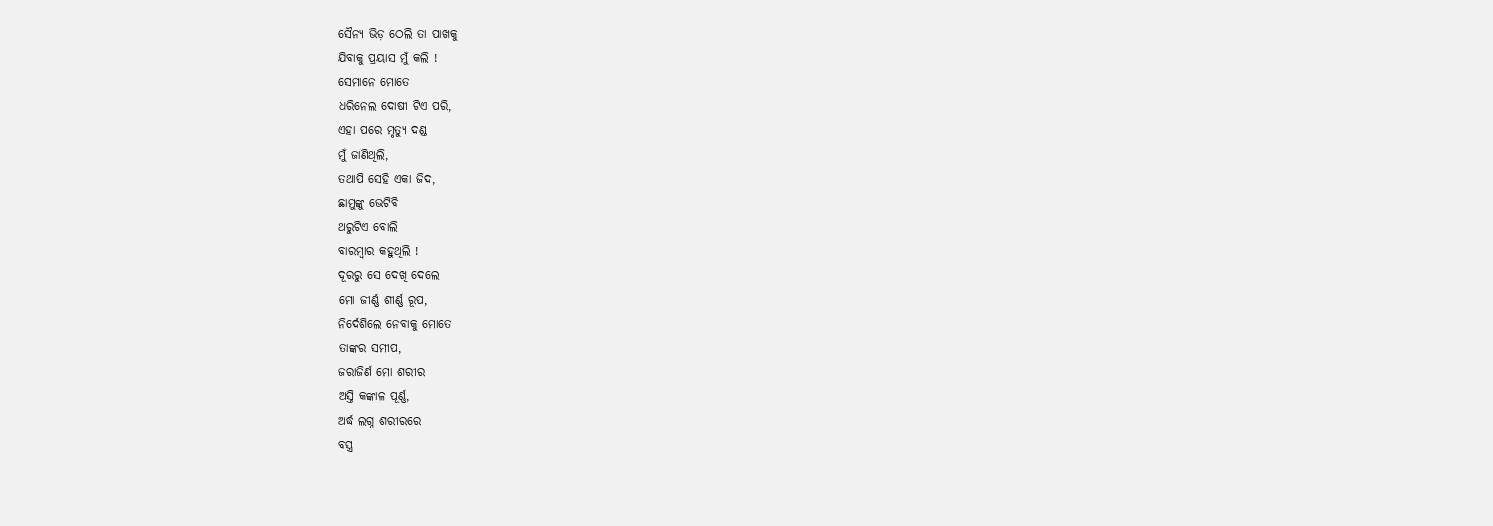ସୈନ୍ୟ ଭିଡ଼ ଠେଲି ତା ପାଖକୁ
ଯିବାକୁ ପ୍ରୟାସ ମୁଁ କଲି !
ସେମାନେ ମୋତେ
ଧରିନେଲ ଦୋଷୀ ଟିଏ ପରି,
ଏହା ପରେ ମୃତ୍ୟୁ ଦଣ୍ଡ
ମୁଁ ଜାଣିଥିଲି,
ତଥାପି ସେହି ଏକା ଜିଦ,
ଛାମୁଙ୍କୁ ଭେଟିବି
ଥରୁଟିଏ ବୋଲି
ବାରମ୍ବାର କହୁଥିଲି !
ଦୂରରୁ ସେ ଦେଖି ଦେଲେ
ମୋ ଜୀର୍ଣ୍ଣ ଶୀର୍ଣ୍ଣ ରୂପ,
ନିର୍ଦେଶିଲେ ନେବାକୁ ମୋତେ
ତାଙ୍କର ସମୀପ,
ଜରାଜିର୍ଣ ମୋ ଶରୀର
ଅସ୍ତି କଙ୍କାଳ ପୂର୍ଣ୍ଣ,
ଅର୍ଦ୍ଧ ଲଗ୍ନ ଶରୀରରେ
ବସ୍ତ୍ର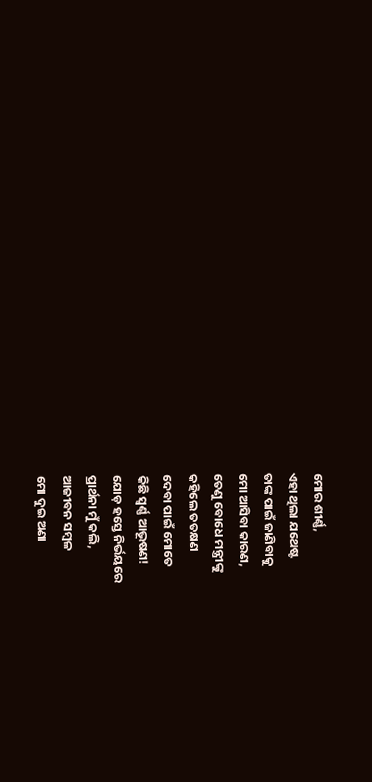ମୋର ଶୀର୍ଣ୍ଣ,
ଏହା ଥିଲା ଯଥେଷ୍ଟ
ତାଙ୍କ ପାଇଁ ଜାଣିବାକୁ
ମୋ ଆସିବା କାରଣ,
ତେଣୁ ବୋଧେ ମନ୍ତ୍ରୀଙ୍କୁ
କହିଲେ ତତକ୍ଷଣ
ଦେବା ପାଇଁ ମୋତେ
କିଛି ସ୍ବର୍ଣ୍ଣ ଆଭୂଷଣ!
ଯୋଡ଼ ହସ୍ତେ ନିର୍ଭୟରେ
ପ୍ରାର୍ଥନା ମୁଁ କଲି,
ଆଜୀବନ ସମ୍ବଳ
ମୋ ଦୁଇ ଅଣା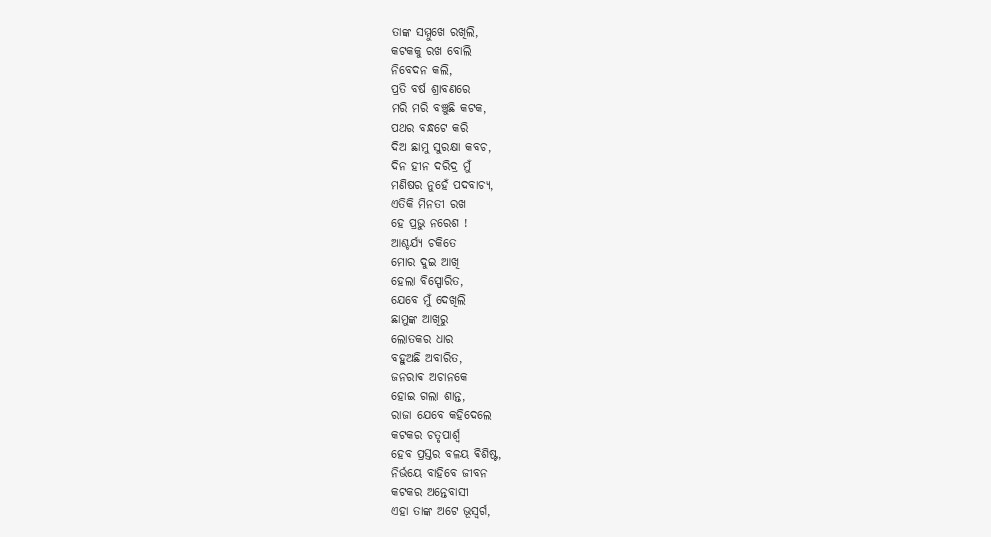ତାଙ୍କ ସମ୍ମୁଖେ ରଖିଲି,
କଟକକୁ ରଖ ବୋଲି
ନିବେଦନ କଲି,
ପ୍ରତି ବର୍ଷ ଶ୍ରାବଣରେ
ମରି ମରି ବଞ୍ଚୁଛି କଟକ,
ପଥର ବନ୍ଧଟେ କରି
ଦିଅ ଛାମୁ ସୁରକ୍ଷା କବଚ,
ଦିନ ହୀନ ଦରିଦ୍ର ମୁଁ
ମଣିଷର ନୁହେଁ ପଦବାଚ୍ୟ,
ଏତିକି ମିନତୀ ରଖ
ହେ ପ୍ରଭୁ ନରେଶ !
ଆଶ୍ଚର୍ଯ୍ୟ ଚକିତେ
ମୋର ଦୁଇ ଆଖି
ହେଲା ବିସ୍ପୋରିତ,
ଯେବେ ମୁଁ ଦେଖିଲି
ଛାମୁଙ୍କ ଆଖିରୁ
ଲୋତକର ଧାର
ବହୁଅଛି ଅବାରିତ,
ଜନରାଵ ଅଚାନକେ
ହୋଇ ଗଲା ଶାନ୍ତ,
ରାଜା ଯେବେ କହିଦେଲେ
କଟକର ଚତୃପାର୍ଶ୍ଵ
ହେବ ପ୍ରସ୍ତର ବଳୟ ଵିଶିଷ୍ଟ,
ନିର୍ଭୟେ ବାହିବେ ଜୀବନ
କଟକର ଅନ୍ତେବାସୀ
ଏହା ତାଙ୍କ ଅଟେ ଭୂସ୍ବର୍ଗ,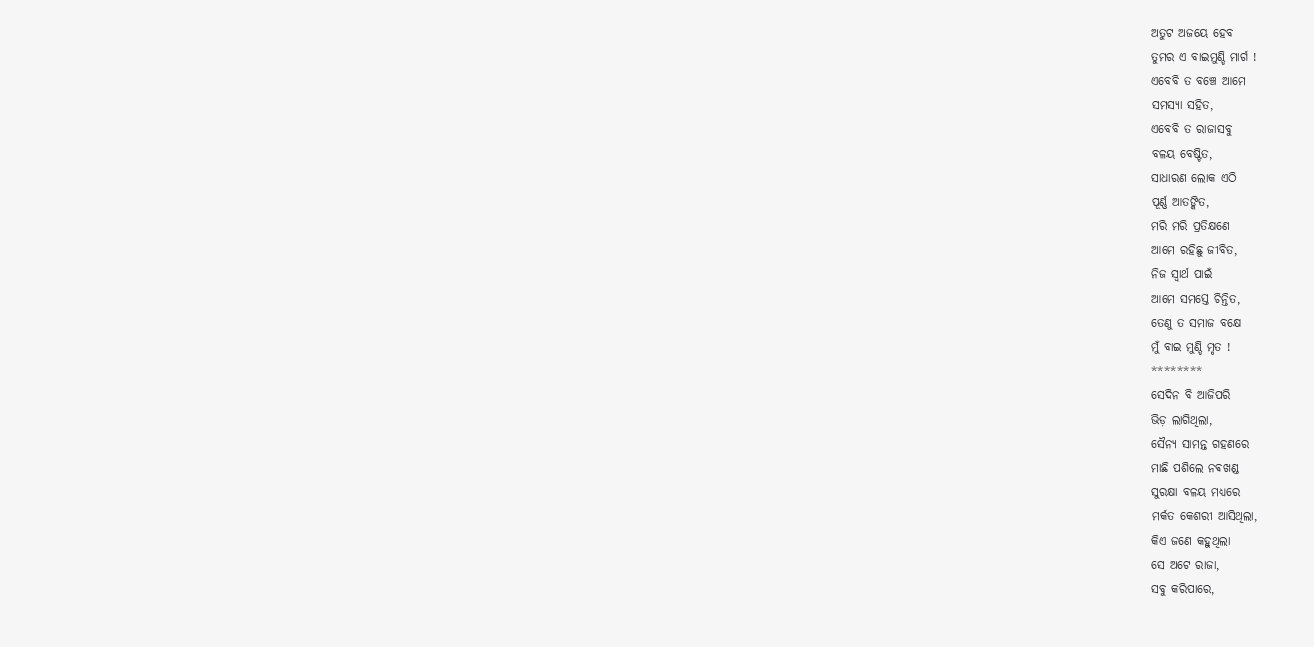ଅତୁଟ ଅଜୟେ ହେବ
ତୁମର ଏ ବାଇମୁଣ୍ଡି ମାର୍ଗ !
ଏବେବି ତ ବଞ୍ଚେ ଆମେ
ସମସ୍ୟା ସହିତ,
ଏବେବି ତ ରାଜାସବୁ
ବଳୟ ବେଷ୍ଟିତ,
ସାଧାରଣ ଲୋକ ଏଠି
ପୂର୍ଣ୍ଣ ଆତଙ୍କିତ,
ମରି ମରି ପ୍ରତିକ୍ଷଣେ
ଆମେ ରହିଛୁ ଜୀବିତ,
ନିଜ ସ୍ୱାର୍ଥ ପାଇଁ
ଆମେ ସମସ୍ତେ ଚିନ୍ତିତ,
ତେଣୁ ତ ସମାଜ ବକ୍ଷେ
ମୁଁ ବାଇ ମୁଣ୍ଡି ମୃତ !
********
ସେଦିନ ବି ଆଜିପରି
ଭିଡ଼ ଲାଗିଥିଲା,
ସୈନ୍ୟ ସାମନ୍ତ ଗହଣରେ
ମାଛି ପଶିଲେ ନଵଖଣ୍ଡ
ସୁରକ୍ଷା ବଳୟ ମଧ୍ୟରେ
ମର୍କତ କେଶରୀ ଆସିଥିଲା,
କିଏ ଜଣେ କହୁଥିଲା
ସେ ଅଟେ ରାଜା,
ସବୁ କରିପାରେ,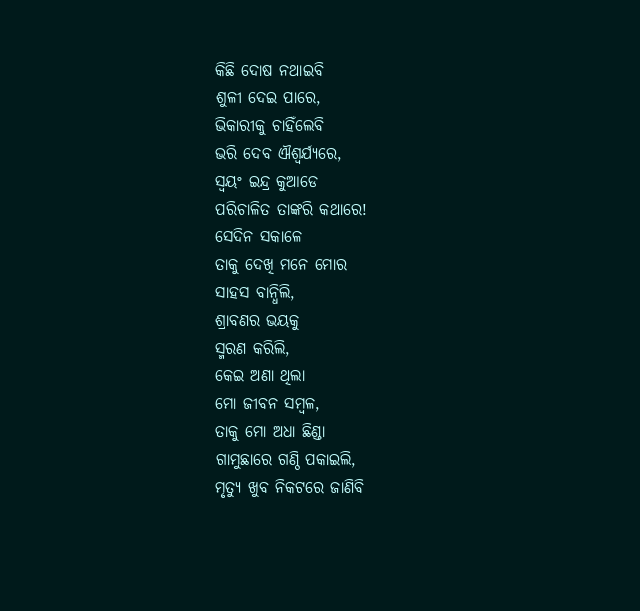କିଛି ଦୋଷ ନଥାଇବି
ଶୁଳୀ ଦେଇ ପାରେ,
ଭିକାରୀକୁ ଚାହିଁଲେବି
ଭରି ଦେବ ଐଶ୍ଵର୍ଯ୍ୟରେ,
ସ୍ୱୟଂ ଇନ୍ଦ୍ର କୁଆଡେ
ପରିଚାଳିତ ତାଙ୍କରି କଥାରେ!
ସେଦିନ ସକାଳେ
ତାକୁ ଦେଖି ମନେ ମୋର
ସାହସ ବାନ୍ଧିଲି,
ଶ୍ରାବଣର ଭୟକୁ
ସ୍ମରଣ କରିଲି,
କେଇ ଅଣା ଥିଲା
ମୋ ଜୀବନ ସମ୍ବଳ,
ତାକୁ ମୋ ଅଧା ଛିଣ୍ଡା
ଗାମୁଛାରେ ଗଣ୍ଠି ପକାଇଲି,
ମୃତ୍ୟୁ ଖୁବ ନିକଟରେ ଜାଣିବି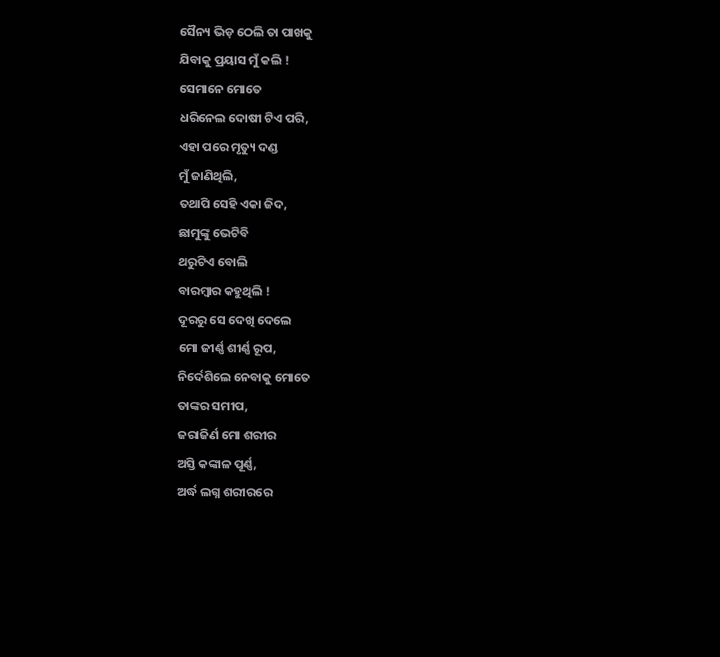ସୈନ୍ୟ ଭିଡ଼ ଠେଲି ତା ପାଖକୁ
ଯିବାକୁ ପ୍ରୟାସ ମୁଁ କଲି !
ସେମାନେ ମୋତେ
ଧରିନେଲ ଦୋଷୀ ଟିଏ ପରି,
ଏହା ପରେ ମୃତ୍ୟୁ ଦଣ୍ଡ
ମୁଁ ଜାଣିଥିଲି,
ତଥାପି ସେହି ଏକା ଜିଦ,
ଛାମୁଙ୍କୁ ଭେଟିବି
ଥରୁଟିଏ ବୋଲି
ବାରମ୍ବାର କହୁଥିଲି !
ଦୂରରୁ ସେ ଦେଖି ଦେଲେ
ମୋ ଜୀର୍ଣ୍ଣ ଶୀର୍ଣ୍ଣ ରୂପ,
ନିର୍ଦେଶିଲେ ନେବାକୁ ମୋତେ
ତାଙ୍କର ସମୀପ,
ଜରାଜିର୍ଣ ମୋ ଶରୀର
ଅସ୍ତି କଙ୍କାଳ ପୂର୍ଣ୍ଣ,
ଅର୍ଦ୍ଧ ଲଗ୍ନ ଶରୀରରେ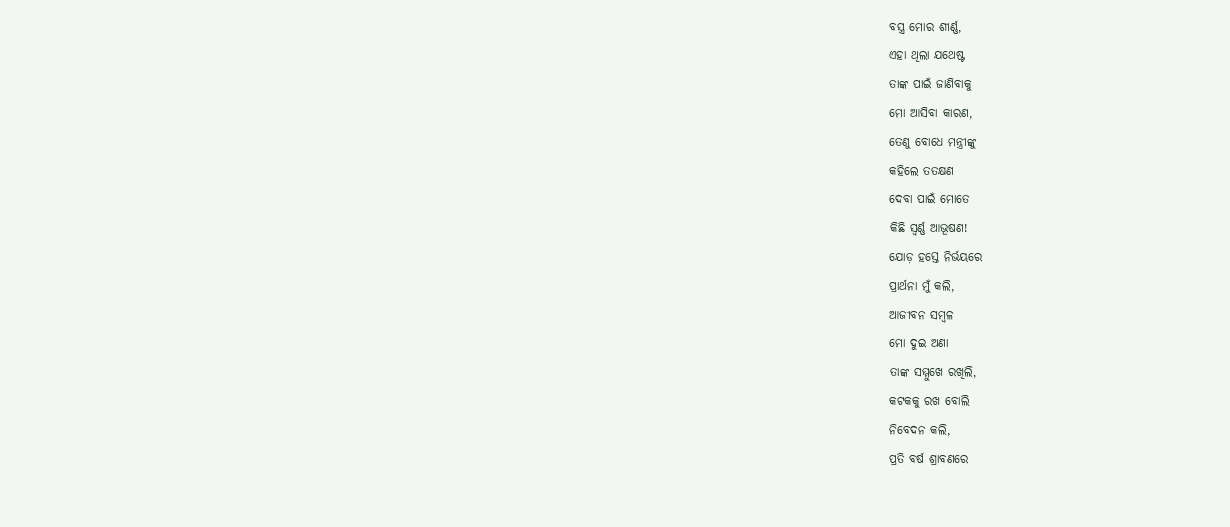ବସ୍ତ୍ର ମୋର ଶୀର୍ଣ୍ଣ,
ଏହା ଥିଲା ଯଥେଷ୍ଟ
ତାଙ୍କ ପାଇଁ ଜାଣିବାକୁ
ମୋ ଆସିବା କାରଣ,
ତେଣୁ ବୋଧେ ମନ୍ତ୍ରୀଙ୍କୁ
କହିଲେ ତତକ୍ଷଣ
ଦେବା ପାଇଁ ମୋତେ
କିଛି ସ୍ବର୍ଣ୍ଣ ଆଭୂଷଣ!
ଯୋଡ଼ ହସ୍ତେ ନିର୍ଭୟରେ
ପ୍ରାର୍ଥନା ମୁଁ କଲି,
ଆଜୀବନ ସମ୍ବଳ
ମୋ ଦୁଇ ଅଣା
ତାଙ୍କ ସମ୍ମୁଖେ ରଖିଲି,
କଟକକୁ ରଖ ବୋଲି
ନିବେଦନ କଲି,
ପ୍ରତି ବର୍ଷ ଶ୍ରାବଣରେ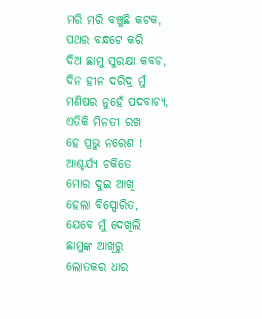ମରି ମରି ବଞ୍ଚୁଛି କଟକ,
ପଥର ବନ୍ଧଟେ କରି
ଦିଅ ଛାମୁ ସୁରକ୍ଷା କବଚ,
ଦିନ ହୀନ ଦରିଦ୍ର ମୁଁ
ମଣିଷର ନୁହେଁ ପଦବାଚ୍ୟ,
ଏତିକି ମିନତୀ ରଖ
ହେ ପ୍ରଭୁ ନରେଶ !
ଆଶ୍ଚର୍ଯ୍ୟ ଚକିତେ
ମୋର ଦୁଇ ଆଖି
ହେଲା ବିସ୍ପୋରିତ,
ଯେବେ ମୁଁ ଦେଖିଲି
ଛାମୁଙ୍କ ଆଖିରୁ
ଲୋତକର ଧାର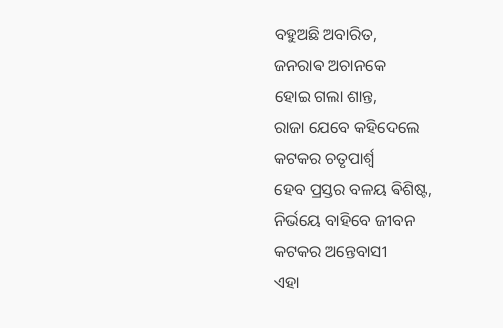ବହୁଅଛି ଅବାରିତ,
ଜନରାଵ ଅଚାନକେ
ହୋଇ ଗଲା ଶାନ୍ତ,
ରାଜା ଯେବେ କହିଦେଲେ
କଟକର ଚତୃପାର୍ଶ୍ଵ
ହେବ ପ୍ରସ୍ତର ବଳୟ ଵିଶିଷ୍ଟ,
ନିର୍ଭୟେ ବାହିବେ ଜୀବନ
କଟକର ଅନ୍ତେବାସୀ
ଏହା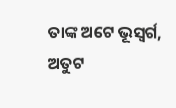ତାଙ୍କ ଅଟେ ଭୂସ୍ବର୍ଗ,
ଅତୁଟ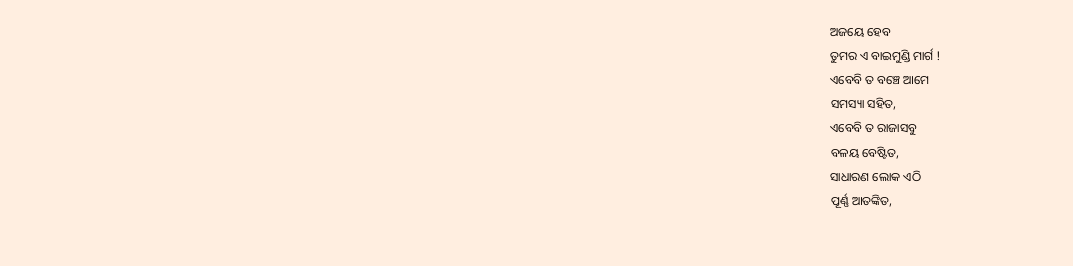ଅଜୟେ ହେବ
ତୁମର ଏ ବାଇମୁଣ୍ଡି ମାର୍ଗ !
ଏବେବି ତ ବଞ୍ଚେ ଆମେ
ସମସ୍ୟା ସହିତ,
ଏବେବି ତ ରାଜାସବୁ
ବଳୟ ବେଷ୍ଟିତ,
ସାଧାରଣ ଲୋକ ଏଠି
ପୂର୍ଣ୍ଣ ଆତଙ୍କିତ,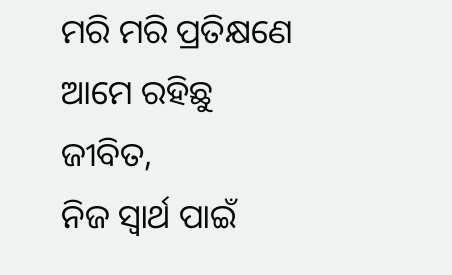ମରି ମରି ପ୍ରତିକ୍ଷଣେ
ଆମେ ରହିଛୁ ଜୀବିତ,
ନିଜ ସ୍ୱାର୍ଥ ପାଇଁ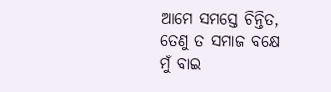ଆମେ ସମସ୍ତେ ଚିନ୍ତିତ,
ତେଣୁ ତ ସମାଜ ବକ୍ଷେ
ମୁଁ ବାଇ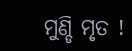ମୁଣ୍ଡି ମୃତ !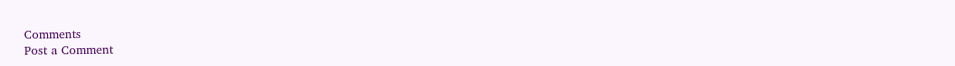Comments
Post a Comment